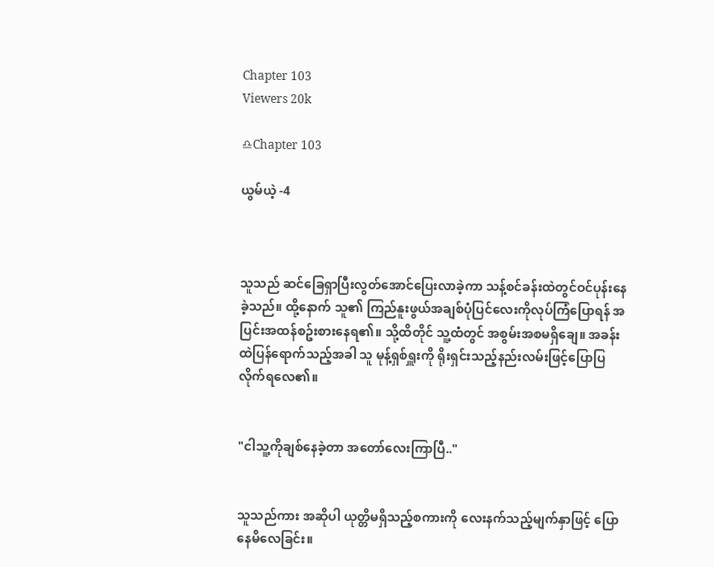Chapter 103
Viewers 20k

♎Chapter 103

ယွမ်ယဲ့ -4



သူသည် ဆင်ခြေရှာပြီးလွတ်အောင်ပြေးလာခဲ့ကာ သန့်စင်ခန်းထဲတွင်ဝင်ပုန်းနေခဲ့သည်။ ထို့နောက် သူ၏ ကြည်နူးဖွယ်အချစ်ပုံပြင်လေးကိုလုပ်ကြံပြောရန် အပြင်းအထန်စဥ်းစားနေရ၏။ သို့ထိတိုင် သူ့ထံတွင် အစွမ်းအစမရှိချေ။ အခန်းထဲပြန်ရောက်သည့်အခါ သူ မုန့်ရှစ်ရှူးကို ရိုးရှင်းသည့်နည်းလမ်းဖြင့်ပြောပြလိုက်ရလေ၏။


"ငါသူ့ကိုချစ်နေခဲ့တာ အတော်လေးကြာပြီ.."


သူသည်ကား အဆိုပါ ယုတ္တိမရှိသည့်စကားကို လေးနက်သည့်မျက်နှာဖြင့် ပြောနေမိလေခြင်း။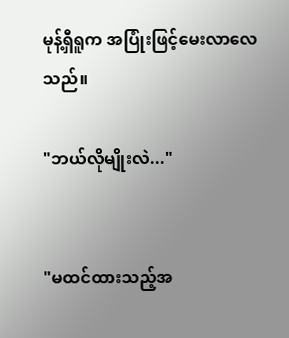မုန့်ရှီရူက အပြုံးဖြင့်မေးလာလေသည်။

"ဘယ်လိုမျိုးလဲ..."


"မထင်ထားသည့်အ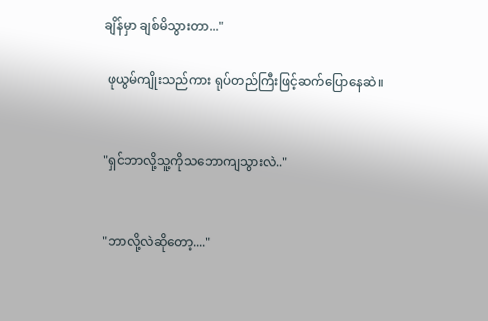ချိန်မှာ ချစ်မိသွားတာ..."

 ဖုယွမ်ကျိုးသည်ကား ရုပ်တည်ကြီးဖြင့်ဆက်ပြောနေဆဲ။


"ရှင်ဘာလို့သူ့ကိုသဘောကျသွားလဲ.."


"ဘာလို့လဲဆိုတော့...."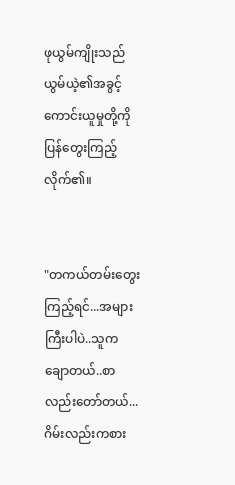ဖုယွမ်ကျိုးသည် ယွမ်ယဲ့၏အခွင့်ကောင်းယူမှုတို့ကို ပြန်တွေးကြည့်လိုက်၏။


"တကယ်တမ်းတွေးကြည့်ရင်...အများကြီးပါပဲ..သူကချောတယ်..စာလည်းတော်တယ်...ဂိမ်းလည်းကစား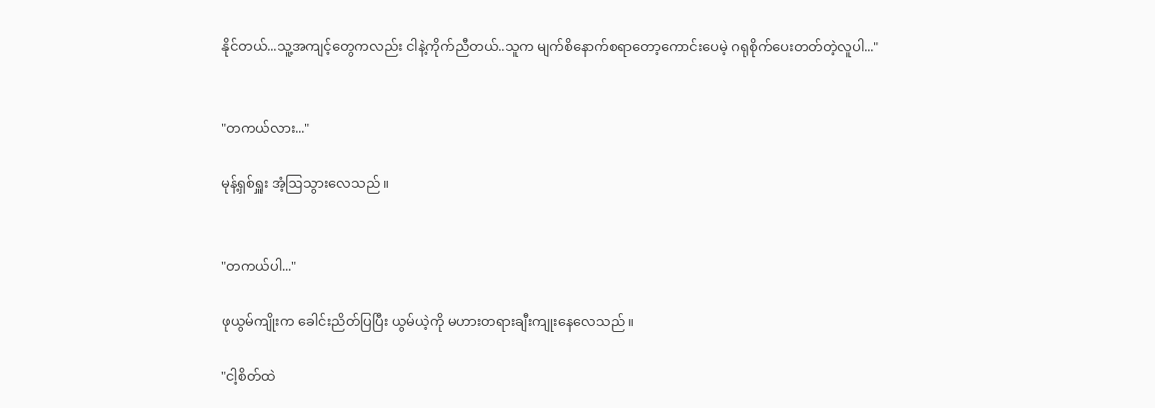နိုင်တယ်...သူ့အကျင့်တွေကလည်း ငါနဲ့ကိုက်ညီတယ်..သူက မျက်စိနောက်စရာတော့ကောင်းပေမဲ့ ဂရုစိုက်ပေးတတ်တဲ့လူပါ..."


"တကယ်လား..."

မုန့်ရှစ်ရှူး အံ့ဩသွားလေသည်။


"တကယ်ပါ..."

ဖုယွမ်ကျိုးက ခေါင်းညိတ်ပြပြီး ယွမ်ယဲ့ကို မဟားတရားချီးကျုးနေလေသည်။

"ငါ့စိတ်ထဲ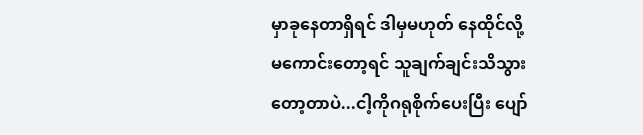မှာခုနေတာရှိရင် ဒါမှမဟုတ် နေထိုင်လို့မကောင်းတော့ရင် သူချက်ချင်းသိသွားတော့တာပဲ...ငါ့ကိုဂရုစိုက်ပေးပြီး ပျော်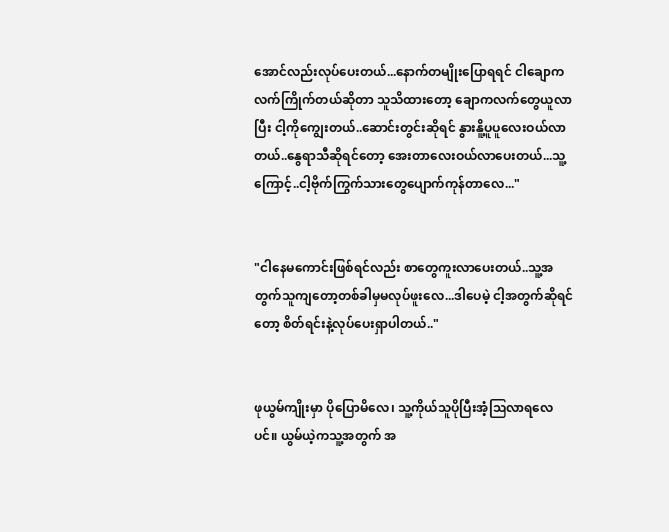အောင်လည်းလုပ်ပေးတယ်...နောက်တမျိုးပြောရရင် ငါချောကလက်ကြိုက်တယ်ဆိုတာ သူသိထားတော့ ချောကလက်တွေယူလာပြီး ငါ့ကိုကျွေးတယ်..ဆောင်းတွင်းဆိုရင် နွားနိူ့ပူပူလေးဝယ်လာတယ်..နွေရာသီဆိုရင်တော့ အေးတာလေးဝယ်လာပေးတယ်...သူ့ကြောင့်..ငါ့ဗိုက်ကြွက်သားတွေပျောက်ကုန်တာလေ..."


"ငါနေမကောင်းဖြစ်ရင်လည်း စာတွေကူးလာပေးတယ်..သူ့အတွက်သူကျတော့တစ်ခါမှမလုပ်ဖူးလေ...ဒါပေမဲ့ ငါ့အတွက်ဆိုရင်တော့ စိတ်ရင်းနဲ့လုပ်ပေးရှာပါတယ်.."


ဖုယွမ်ကျိုးမှာ ပိုပြောမိလေ၊ သူ့ကိုယ်သူပိုပြီးအံ့ဩလာရလေပင်။ ယွမ်ယဲ့ကသူ့အတွက် အ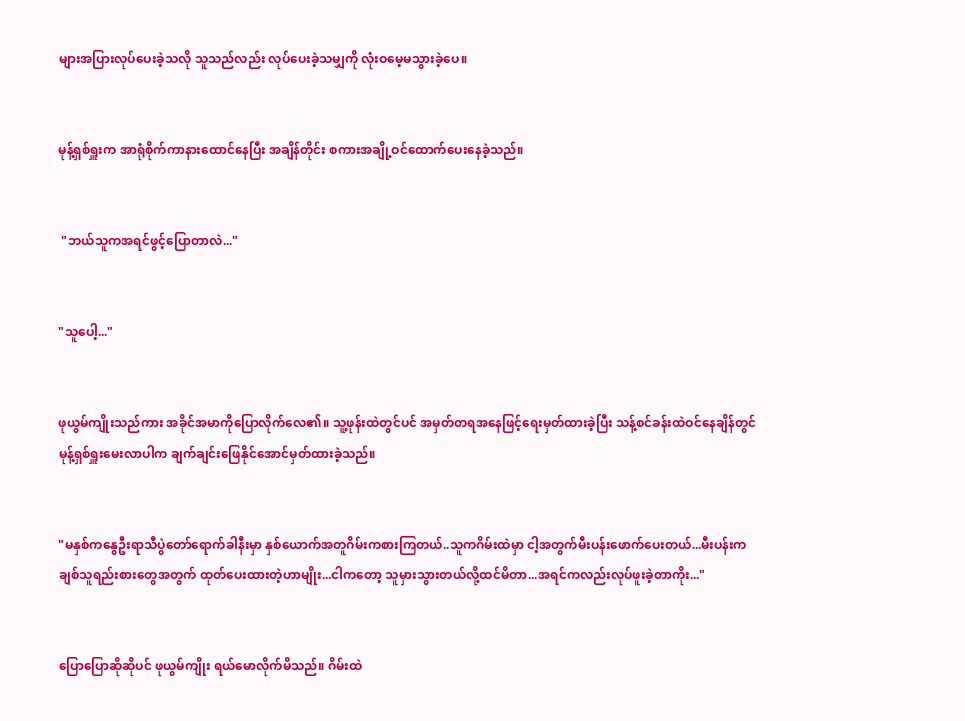များအပြားလုပ်ပေးခဲ့သလို သူသည်လည်း လုပ်ပေးခဲ့သမျှကို လုံးဝမေ့မသွားခဲ့ပေ။


မုန့်ရှစ်ရှူးက အာရုံစိုက်ကာနားထောင်နေပြီး အချိန်တိုင်း စကားအချို့ဝင်ထောက်ပေးနေခဲ့သည်။


 "ဘယ်သူကအရင်ဖွင့်ပြောတာလဲ..."


"သူပေါ့..."


ဖုယွမ်ကျိုးသည်ကား အခိုင်အမာကိုပြောလိုက်လေ၏။ သူ့ဖုန်းထဲတွင်ပင် အမှတ်တရအနေဖြင့်ရေးမှတ်ထားခဲ့ပြီး သန့်စင်ခန်းထဲဝင်နေချိန်တွင် မုန့်ရှစ်ရှူးမေးလာပါက ချက်ချင်းဖြေနိုင်အောင်မှတ်ထားခဲ့သည်။


"မနှစ်ကနွေဦးရာသီပွဲတော်ရောက်ခါနီးမှာ နှစ်ယောက်အတူဂိမ်းကစားကြတယ်..သူကဂိမ်းထဲမှာ ငါ့အတွက်မီးပန်းဖောက်ပေးတယ်...မီးပန်းက ချစ်သူရည်းစားတွေအတွက် ထုတ်ပေးထားတဲ့ဟာမျိုး...ငါကတော့ သူမှားသွားတယ်လို့ထင်မိတာ...အရင်ကလည်းလုပ်ဖူးခဲ့တာကိုး..."


ပြောပြောဆိုဆိုပင် ဖုယွမ်ကျိုး ရယ်မောလိုက်မိသည်။ ဂိမ်းထဲ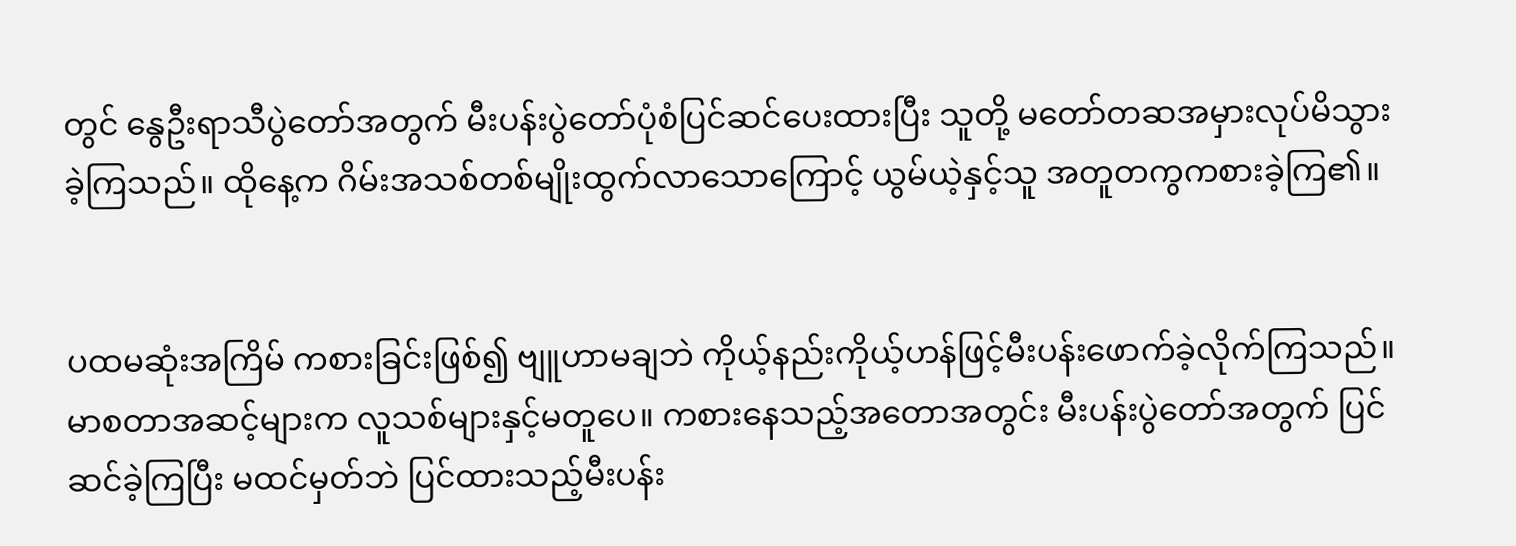တွင် နွေဦးရာသီပွဲတော်အတွက် မီးပန်းပွဲတော်ပုံစံပြင်ဆင်ပေးထားပြီး သူတို့ မတော်တဆအမှားလုပ်မိသွားခဲ့ကြသည်။ ထိုနေ့က ဂိမ်းအသစ်တစ်မျိုးထွက်လာသောကြောင့် ယွမ်ယဲ့နှင့်သူ အတူတကွကစားခဲ့ကြ၏။


ပထမဆုံးအကြိမ် ကစားခြင်းဖြစ်၍ ဗျူဟာမချဘဲ ကိုယ့်နည်းကိုယ့်ဟန်ဖြင့်မီးပန်းဖောက်ခဲ့လိုက်ကြသည်။ မာစတာအဆင့်များက လူသစ်များနှင့်မတူပေ။ ကစားနေသည့်အတောအတွင်း မီးပန်းပွဲတော်အတွက် ပြင်ဆင်ခဲ့ကြပြီး မထင်မှတ်ဘဲ ပြင်ထားသည့်မီးပန်း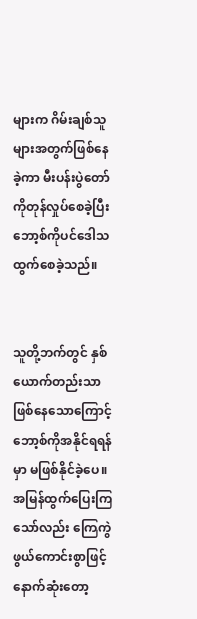များက ဂိမ်းချစ်သူများအတွက်ဖြစ်နေခဲ့ကာ မီးပန်းပွဲတော်ကိုတုန်လှုပ်စေခဲ့ပြီး ဘော့စ်ကိုပင်ဒေါသထွက်စေခဲ့သည်။


သူတို့ဘက်တွင် နှစ်ယောက်တည်းသာဖြစ်နေသောကြောင့် ဘော့စ်ကိုအနိုင်ရရန်မှာ မဖြစ်နိုင်ခဲ့ပေ။ အမြန်ထွက်ပြေးကြသော်လည်း ကြေကွဲဖွယ်ကောင်းစွာဖြင့် နောက်ဆုံးတော့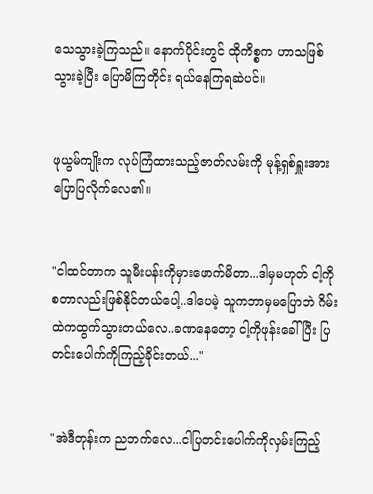သေသွားခဲ့ကြသည်။ နောက်ပိုင်းတွင် ထိုကိစ္စက ဟာသဖြစ်သွားခဲ့ပြီး ပြောမိကြတိုင်း ရယ်နေကြရဆဲပင်။


ဖုယွမ်ကျိုးက လုပ်ကြံထားသည့်ဇာတ်လမ်းကို မုန့်ရှစ်ရှူးအားပြောပြလိုက်လေ၏။


"ငါထင်တာက သူမီးပန်းကိုမှားဖောက်မိတာ...ဒါမှမဟုတ် ငါ့ကိုစတာလည်းဖြစ်နိုင်တယ်ပေါ့..ဒါပေမဲ့ သူကဘာမှမပြောဘဲ ဂိမ်းထဲကထွက်သွားတယ်လေ..ခဏနေတော့ ငါ့ကိုဖုန်းခေါ်ပြီး ပြတင်းပေါက်ကိုကြည့်ခိုင်းတယ်..."


"အဲဒီတုန်းက ညဘက်လေ...ငါပြတင်းပေါက်ကိုလှမ်းကြည့်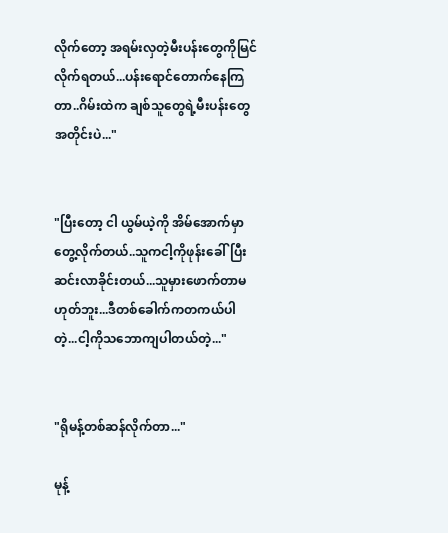လိုက်တော့ အရမ်းလှတဲ့မီးပန်းတွေကိုမြင်လိုက်ရတယ်...ပန်းရောင်တောက်နေကြတာ..ဂိမ်းထဲက ချစ်သူတွေရဲ့မီးပန်းတွေအတိုင်းပဲ..."


"ပြီးတော့ ငါ ယွမ်ယဲ့ကို အိမ်အောက်မှာတွေ့လိုက်တယ်..သူကငါ့ကိုဖုန်းခေါ်ပြီးဆင်းလာခိုင်းတယ်...သူမှားဖောက်တာမဟုတ်ဘူး...ဒီတစ်ခေါက်ကတကယ်ပါတဲ့...ငါ့ကိုသဘောကျပါတယ်တဲ့..."


"ရိုမန့်တစ်ဆန်လိုက်တာ..."

မုန့်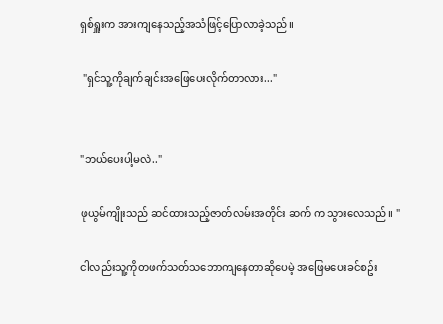ရှစ်ရှူးက အားကျနေသည့်အသံဖြင့်ပြောလာခဲ့သည်။

 "ရှင်သူ့ကိုချက်ချင်းအဖြေပေးလိုက်တာလား..."


"ဘယ်ပေးပါ့မလဲ.."

ဖုယွမ်ကျိုးသည် ဆင်ထားသည့်ဇာတ်လမ်းအတိုင်း ဆက် က သွားလေသည်။ "

ငါလည်းသူ့ကိုတဖက်သတ်သဘောကျနေတာဆိုပေမဲ့ အဖြေမပေးခင်စဥ်း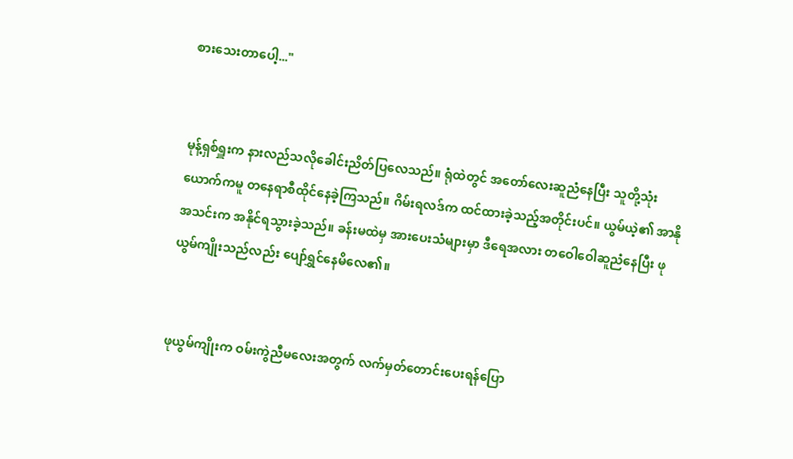စားသေးတာပေါ့..."


မုန့်ရှစ်ရှူးက နားလည်သလိုခေါင်းညိတ်ပြလေသည်။ ရုံထဲတွင် အတော်လေးဆူညံနေပြီး သူတို့သုံးယောက်ကမူ တနေရာစီထိုင်နေခဲ့ကြသည်။ ဂိမ်းရလဒ်က ထင်ထားခဲ့သည့်အတိုင်းပင်။ ယွမ်ယဲ့၏ အာနိုအသင်းက အနိုင်ရသွားခဲ့သည်။ ခန်းမထဲမှ အားပေးသံများမှာ ဒီရေအလား တဝေါဝေါဆူညံနေပြီး ဖုယွမ်ကျိုးသည်လည်း ပျော်ရွှင်နေမိလေ၏။


ဖုယွမ်ကျိုးက ဝမ်းကွဲညီမလေးအတွက် လက်မှတ်တောင်းပေးရန်ပြော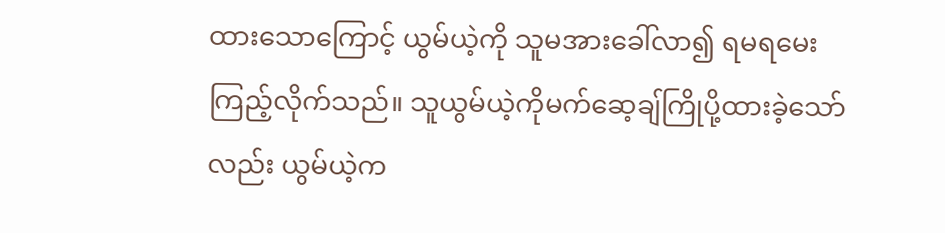ထားသောကြောင့် ယွမ်ယဲ့ကို သူမအားခေါ်လာ၍ ရမရမေးကြည့်လိုက်သည်။ သူယွမ်ယဲ့ကိုမက်ဆေ့ချ်ကြိုပို့ထားခဲ့သော်လည်း ယွမ်ယဲ့က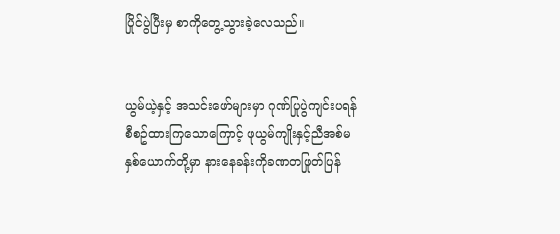ပြိုင်ပွဲပြီးမှ စာကိုတွေ့သွားခဲ့လေသည်။


ယွမ်ယဲ့နှင့် အသင်းဖော်များမှာ ဂုဏ်ပြုပွဲကျင်းပရန်စီစဥ်ထားကြသောကြောင့် ဖုယွမ်ကျိုးနှင့်ညီအစ်မနှစ်ယောက်တို့မှာ နားနေခန်းကိုခဏတဖြုတ်ပြန်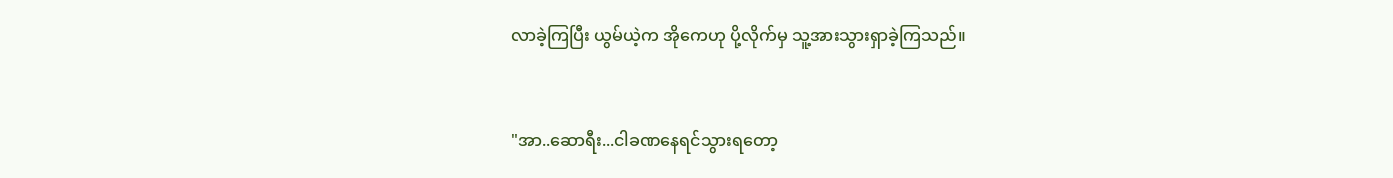လာခဲ့ကြပြီး ယွမ်ယဲ့က အိုကေဟု ပို့လိုက်မှ သူ့အားသွားရှာခဲ့ကြသည်။


"အာ..ဆောရီး...ငါခဏနေရင်သွားရတော့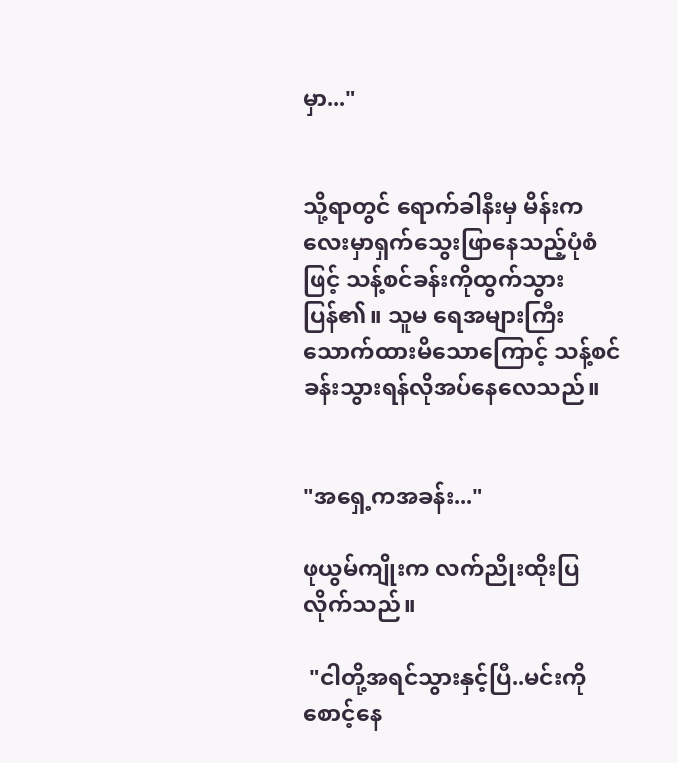မှာ..."


သို့ရာတွင် ရောက်ခါနီးမှ မိန်းကလေးမှာရှက်သွေးဖြာနေသည့်ပုံစံဖြင့် သန့်စင်ခန်းကိုထွက်သွားပြန်၏။ သူမ ရေအများကြီးသောက်ထားမိသောကြောင့် သန့်စင်ခန်းသွားရန်လိုအပ်နေလေသည်။


"အရှေ့ကအခန်း..."

ဖုယွမ်ကျိုးက လက်ညိုးထိုးပြလိုက်သည်။

 "ငါတို့အရင်သွားနှင့်ပြီ..မင်းကိုစောင့်နေ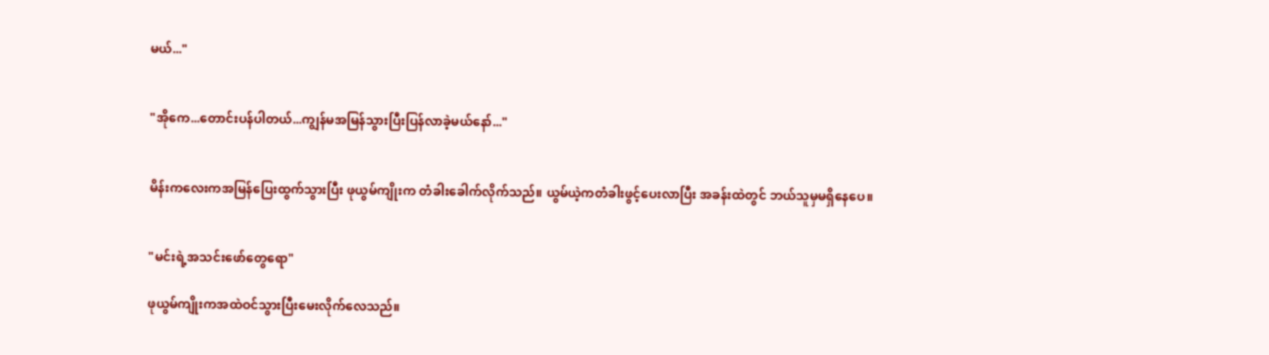မယ်..."


"အိုကေ...တောင်းပန်ပါတယ်...ကျွန်မအမြန်သွားပြီးပြန်လာခဲ့မယ်နော်..."


မိန်းကလေးကအမြန်ပြေးထွက်သွားပြီး ဖုယွမ်ကျိုးက တံခါးခေါက်လိုက်သည်။ ယွမ်ယဲ့ကတံခါးဖွင့်ပေးလာပြီး အခန်းထဲတွင် ဘယ်သူမှမရှိနေပေ။


"မင်းရဲ့အသင်းဖော်တွေရော"

ဖုယွမ်ကျိုးကအထဲဝင်သွားပြီးမေးလိုက်လေသည်။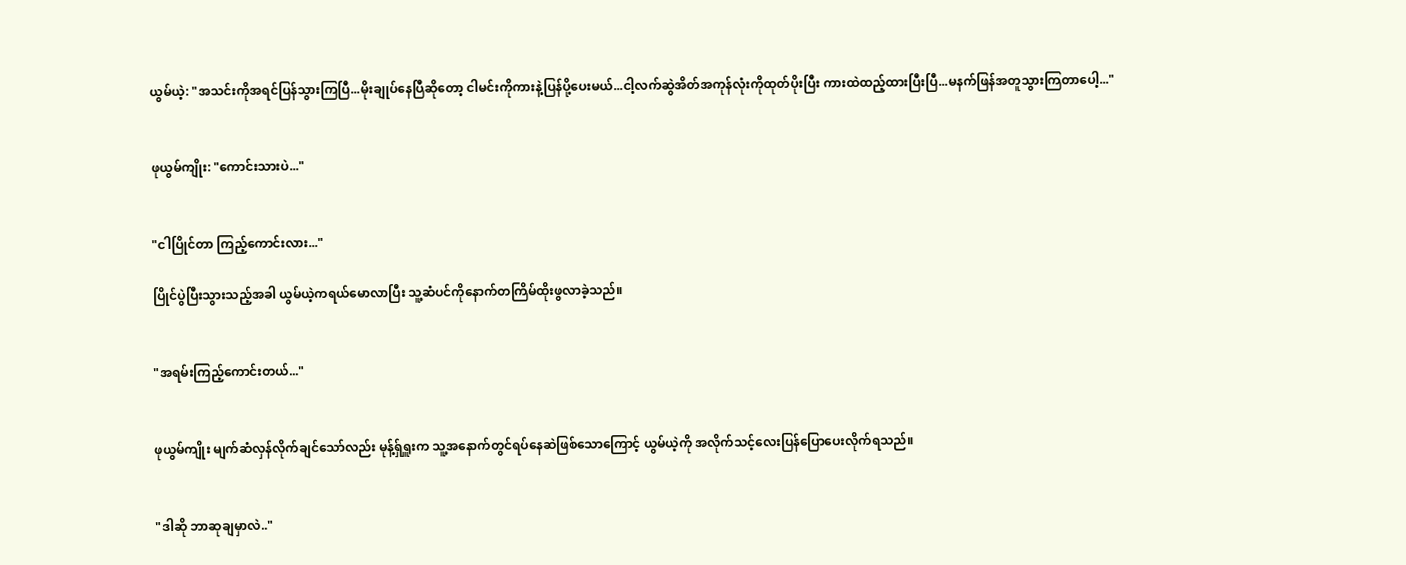ယွမ်ယဲ့: "အသင်းကိုအရင်ပြန်သွားကြပြီ...မိုးချုပ်နေပြီဆိုတော့ ငါမင်းကိုကားနဲ့ပြန်ပို့ပေးမယ်...ငါ့လက်ဆွဲအိတ်အကုန်လုံးကိုထုတ်ပိုးပြီး ကားထဲထည့်ထားပြီးပြီ...မနက်ဖြန်အတူသွားကြတာပေါ့..."


ဖုယွမ်ကျိုး: "ကောင်းသားပဲ..."


"ငါပြိုင်တာ ကြည့်ကောင်းလား..."

ပြိုင်ပွဲပြီးသွားသည့်အခါ ယွမ်ယဲ့ကရယ်မောလာပြီး သူ့ဆံပင်ကိုနောက်တကြိမ်ထိုးဖွလာခဲ့သည်။


"အရမ်းကြည့်ကောင်းတယ်..."


ဖုယွမ်ကျိုး မျက်ဆံလှန်လိုက်ချင်သော်လည်း မုန့်ရှ်ရှူးက သူ့အနောက်တွင်ရပ်နေဆဲဖြစ်သောကြောင့် ယွမ်ယဲ့ကို အလိုက်သင့်လေးပြန်ပြောပေးလိုက်ရသည်။


"ဒါဆို ဘာဆုချမှာလဲ.."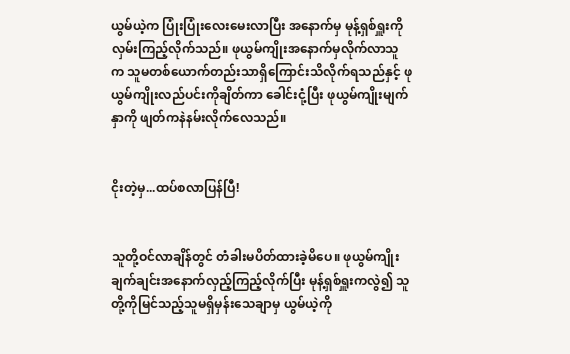ယွမ်ယဲ့က ပြုံးပြုံးလေးမေးလာပြီး အနောက်မှ မုန့်ရှစ်ရှူးကိုလှမ်းကြည့်လိုက်သည်။ ဖုယွမ်ကျိုးအနောက်မှလိုက်လာသူက သူမတစ်ယောက်တည်းသာရှိကြောင်းသိလိုက်ရသည်နှင့် ဖုယွမ်ကျိုးလည်ပင်းကိုချိတ်ကာ ခေါင်းငုံ့ပြီး ဖုယွမ်ကျိုးမျက်နှာကို ဖျတ်ကနဲနမ်းလိုက်လေသည်။


ငိုးတဲ့မှ...ထပ်စလာပြန်ပြီ!


သူတို့ဝင်လာချိန်တွင် တံခါးမပိတ်ထားခဲ့မိပေ။ ဖုယွမ်ကျိုး ချက်ချင်းအနောက်လှည့်ကြည့်လိုက်ပြီး မုန့်ရှစ်ရှူးကလွဲ၍ သူတို့ကိုမြင်သည့်သူမရှိမှန်းသေချာမှ ယွမ်ယဲ့ကို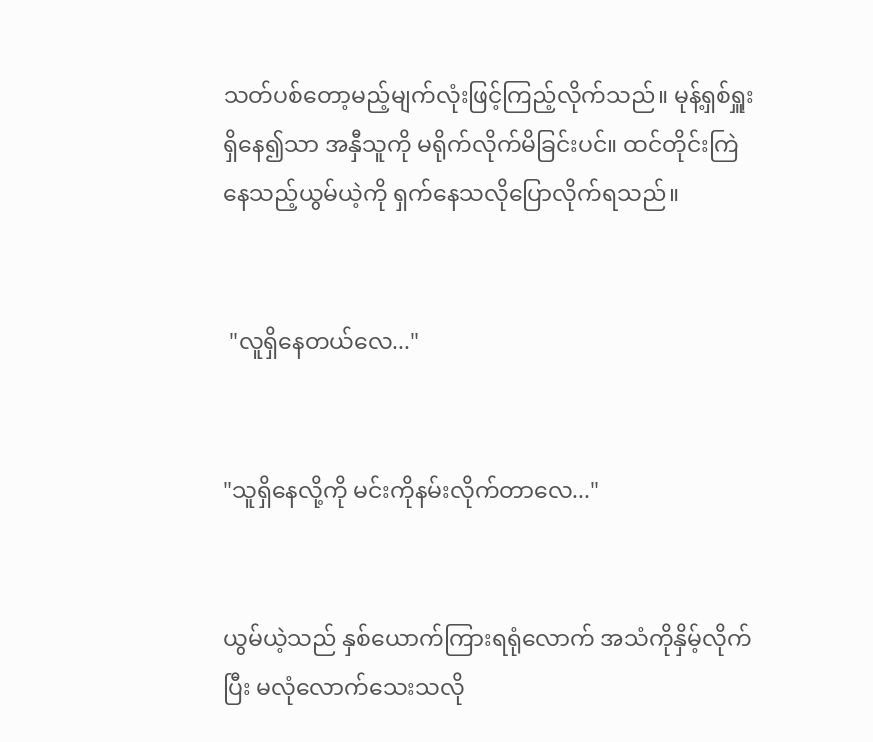သတ်ပစ်တော့မည့်မျက်လုံးဖြင့်ကြည့်လိုက်သည်။ မုန့်ရှစ်ရှူးရှိနေ၍သာ အနှီသူကို မရိုက်လိုက်မိခြင်းပင်။ ထင်တိုင်းကြဲနေသည့်ယွမ်ယဲ့ကို ရှက်နေသလိုပြောလိုက်ရသည်။


 "လူရှိနေတယ်လေ..."


"သူရှိနေလို့ကို မင်းကိုနမ်းလိုက်တာလေ..."


ယွမ်ယဲ့သည် နှစ်ယောက်ကြားရရုံလောက် အသံကိုနှိမ့်လိုက်ပြီး မလုံလောက်သေးသလို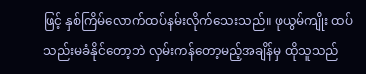ဖြင့် နှစ်ကြိမ်လောက်ထပ်နမ်းလိုက်သေးသည်။ ဖုယွမ်ကျိုး ထပ်သည်းမခံနိုင်တော့ဘဲ လှမ်းကန်တော့မည့်အချိန်မှ ထိုသူသည်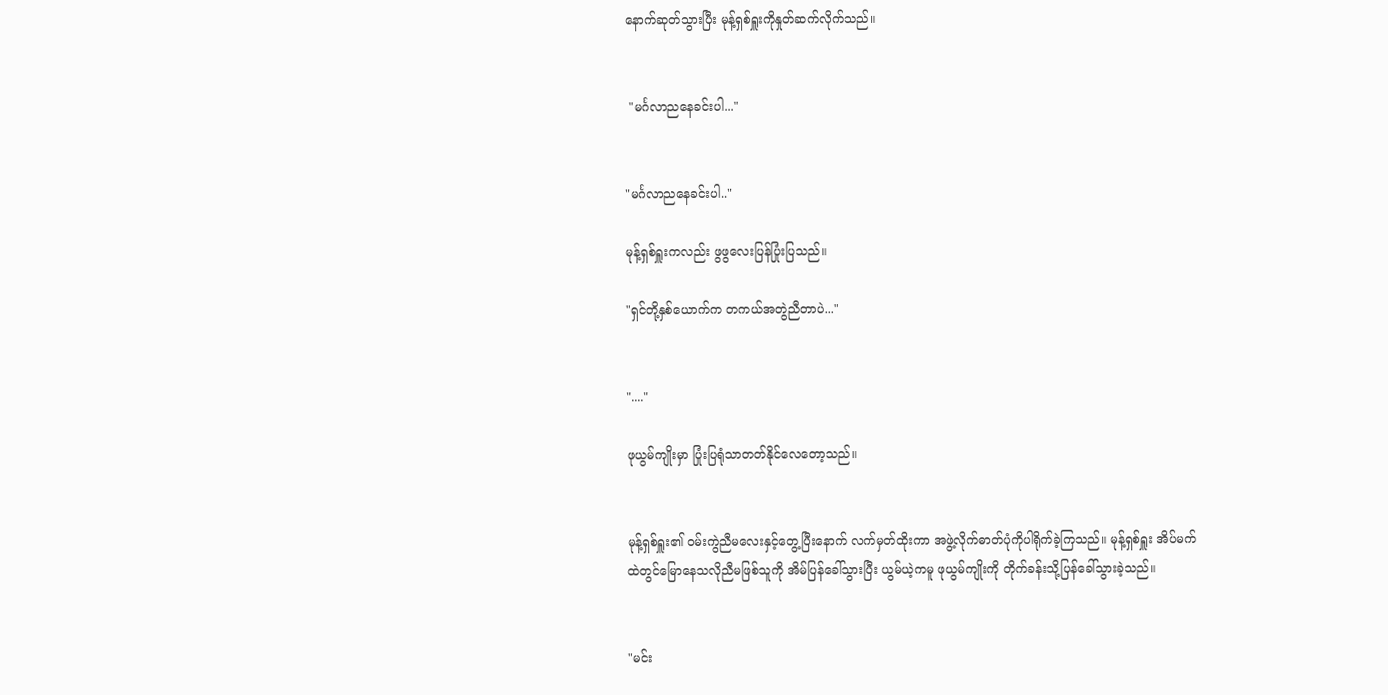နောက်ဆုတ်သွားပြီး မုန့်ရှစ်ရှူးကိုနှုတ်ဆက်လိုက်သည်။


 "မင်္ဂလာညနေခင်းပါ..."


"မင်္ဂလာညနေခင်းပါ.."

မုန့်ရှစ်ရှူးကလည်း ဖွဖွလေးပြန်ပြုံးပြသည်။

"ရှင်တို့နှစ်ယောက်က တကယ်အတွဲညီတာပဲ..."


"...."

ဖုယွမ်ကျိုးမှာ ပြုံးပြရုံသာတတ်နိုင်လေတော့သည်။


မုန့်ရှစ်ရှူး၏ ဝမ်းကွဲညီမလေးနှင့်တွေ့ပြီးနောက် လက်မှတ်ထိုးကာ အဖွဲ့လိုက်ဓာတ်ပုံကိုပါရိုက်ခဲ့ကြသည်။ မုန့်ရှစ်ရှူး အိပ်မက်ထဲတွင်မြောနေသလိုညီမဖြစ်သူကို အိမ်ပြန်ခေါ်သွားပြီး ယွမ်ယဲ့ကမူ ဖုယွမ်ကျိုးကို တိုက်ခန်းသို့ပြန်ခေါ်သွားခဲ့သည်။


"မင်း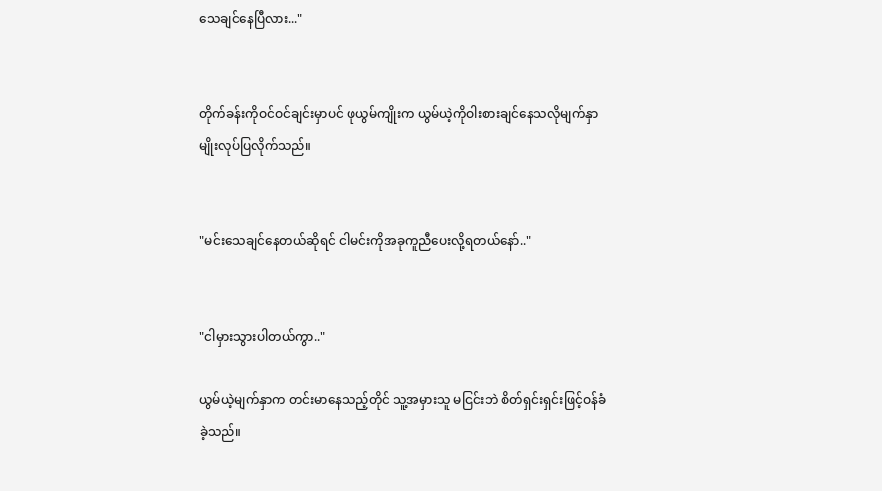သေချင်နေပြီလား..."


တိုက်ခန်းကိုဝင်ဝင်ချင်းမှာပင် ဖုယွမ်ကျိုးက ယွမ်ယဲ့ကိုဝါးစားချင်နေသလိုမျက်နှာမျိုးလုပ်ပြလိုက်သည်။


"မင်းသေချင်နေတယ်ဆိုရင် ငါမင်းကိုအခုကူညီပေးလို့ရတယ်နော်.."


"ငါမှားသွားပါတယ်ကွာ.."

ယွမ်ယဲ့မျက်နှာက တင်းမာနေသည့်တိုင် သူ့အမှားသူ မငြင်းဘဲ စိတ်ရှင်းရှင်းဖြင့်ဝန်ခံခဲ့သည်။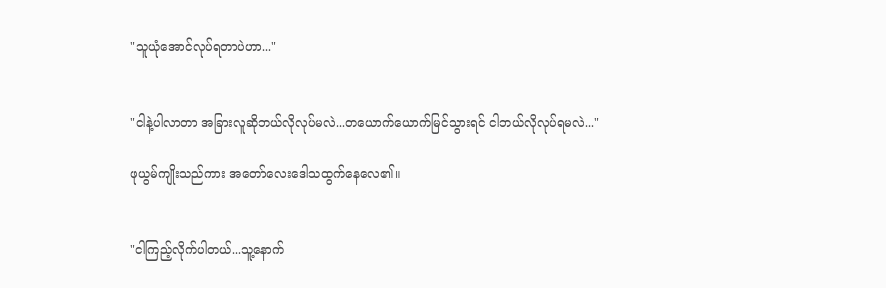"သူယုံအောင်လုပ်ရတာပဲဟာ..."


"ငါနဲ့ပါလာတာ အခြားလူဆိုဘယ်လိုလုပ်မလဲ...တယောက်ယောက်မြင်သွားရင် ငါဘယ်လိုလုပ်ရမလဲ..."

ဖုယွမ်ကျိုးသည်ကား အတော်လေးဒေါသထွက်နေလေ၏။


"ငါကြည့်လိုက်ပါတယ်...သူ့နောက်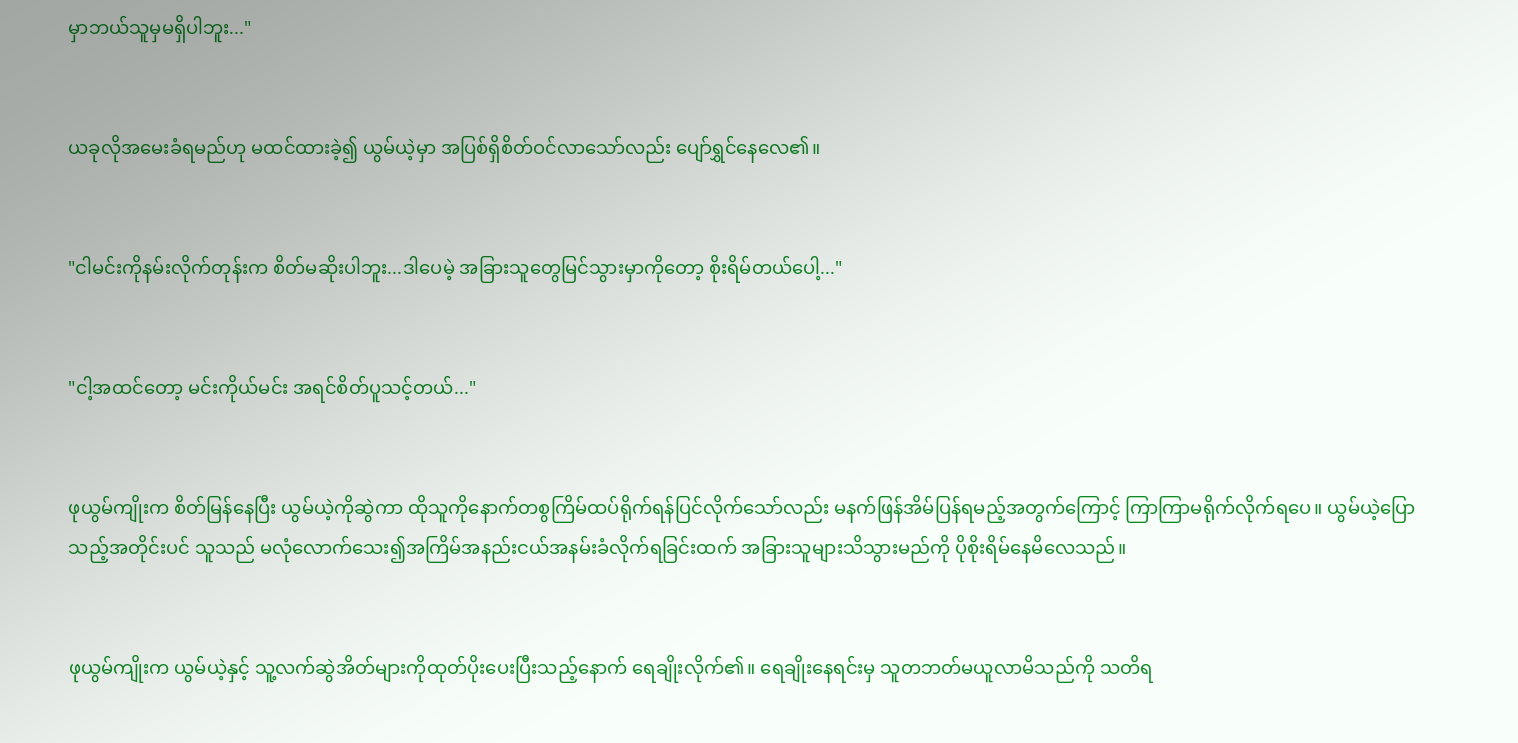မှာဘယ်သူမှမရှိပါဘူး..."


ယခုလိုအမေးခံရမည်ဟု မထင်ထားခဲ့၍ ယွမ်ယဲ့မှာ အပြစ်ရှိစိတ်ဝင်လာသော်လည်း ပျော်ရွှင်နေလေ၏။


"ငါမင်းကိုနမ်းလိုက်တုန်းက စိတ်မဆိုးပါဘူး...ဒါပေမဲ့ အခြားသူတွေမြင်သွားမှာကိုတော့ စိုးရိမ်တယ်ပေါ့..."


"ငါ့အထင်တော့ မင်းကိုယ်မင်း အရင်စိတ်ပူသင့်တယ်..."


ဖုယွမ်ကျိုးက စိတ်မြန်နေပြီး ယွမ်ယဲ့ကိုဆွဲကာ ထိုသူကိုနောက်တစွကြိမ်ထပ်ရိုက်ရန်ပြင်လိုက်သော်လည်း မနက်ဖြန်အိမ်ပြန်ရမည့်အတွက်ကြောင့် ကြာကြာမရိုက်လိုက်ရပေ။ ယွမ်ယဲ့ပြောသည့်အတိုင်းပင် သူသည် မလုံလောက်သေး၍အကြိမ်အနည်းငယ်အနမ်းခံလိုက်ရခြင်းထက် အခြားသူများသိသွားမည်ကို ပိုစိုးရိမ်နေမိလေသည်။


ဖုယွမ်ကျိုးက ယွမ်ယဲ့နှင့် သူ့လက်ဆွဲအိတ်များကိုထုတ်ပိုးပေးပြီးသည့်နောက် ရေချိုးလိုက်၏။ ရေချိုးနေရင်းမှ သူတဘတ်မယူလာမိသည်ကို သတိရ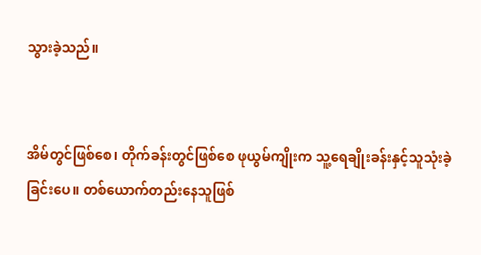သွားခဲ့သည်။


အိမ်တွင်ဖြစ်စေ၊ တိုက်ခန်းတွင်ဖြစ်စေ ဖုယွမ်ကျိုးက သူ့ရေချိုးခန်းနှင့်သူသုံးခဲ့ခြင်းပေ။ တစ်ယောက်တည်းနေသူဖြစ်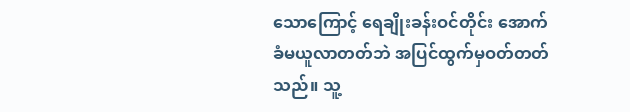သောကြောင့် ရေချိုးခန်းဝင်တိုင်း အောက်ခံမယူလာတတ်ဘဲ အပြင်ထွက်မှဝတ်တတ်သည်။ သူ့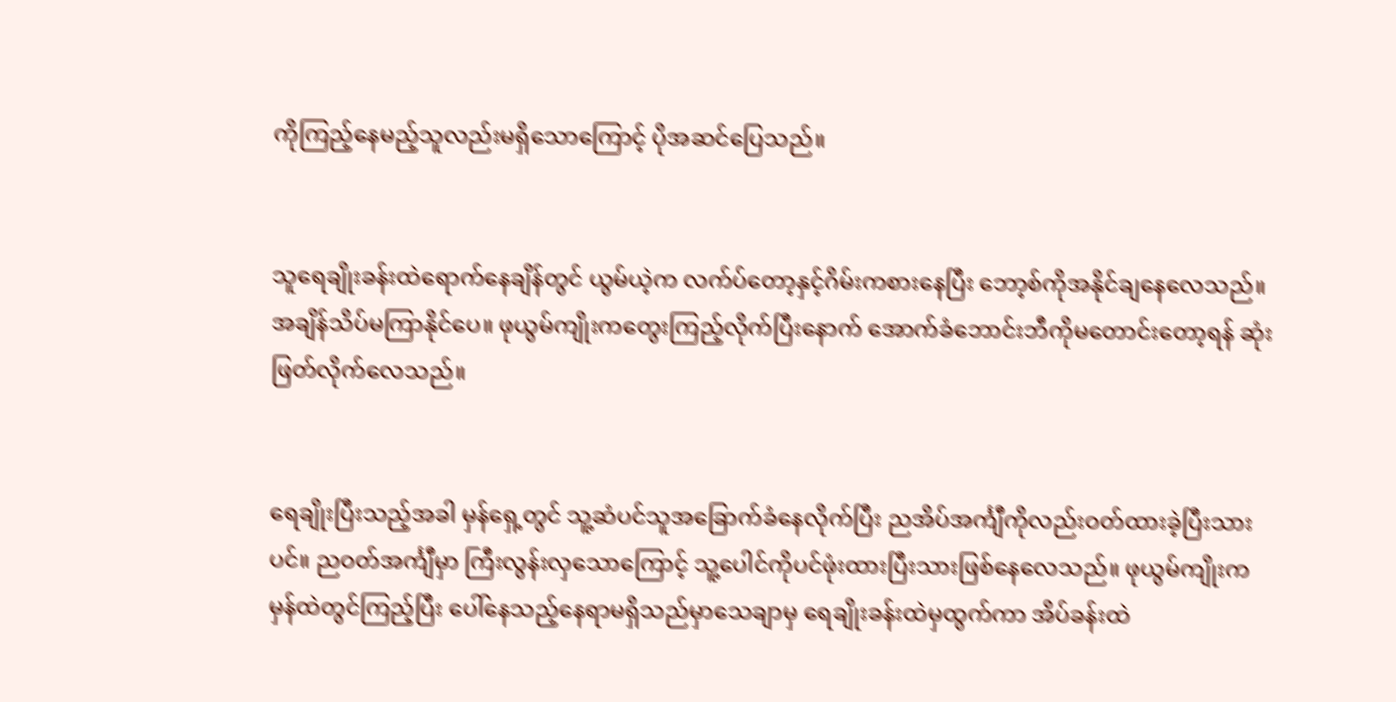ကိုကြည့်နေမည့်သူလည်းမရှိသောကြောင့် ပိုအဆင်ပြေသည်။


သူရေချိုးခန်းထဲရောက်နေချိန်တွင် ယွမ်ယဲ့က လက်ပ်တော့နှင့်ဂိမ်းကစားနေပြီး ဘော့စ်ကိုအနိုင်ချနေလေသည်။ အချိန်သိပ်မကြာနိုင်ပေ။ ဖုယွမ်ကျိုးကတွေးကြည့်လိုက်ပြီးနောက် အောက်ခံဘောင်းဘီကိုမတောင်းတော့ရန် ဆုံးဖြတ်လိုက်လေသည်။


ရေချိုးပြီးသည့်အခါ မှန်ရှေ့တွင် သူ့ဆံပင်သူအခြောက်ခံနေလိုက်ပြီး ညအိပ်အင်္ကျီကိုလည်းဝတ်ထားခဲ့ပြီးသားပင်။ ညဝတ်အင်္ကျီမှာ ကြီးလွန်းလှသောကြောင့် သူ့ပေါင်ကိုပင်ဖုံးထားပြီးသားဖြစ်နေလေသည်။ ဖုယွမ်ကျိုးက မှန်ထဲတွင်ကြည့်ပြီး ပေါ်နေသည့်နေရာမရှိသည်မှာသေချာမှ ရေချိုးခန်းထဲမှထွက်ကာ အိပ်ခန်းထဲ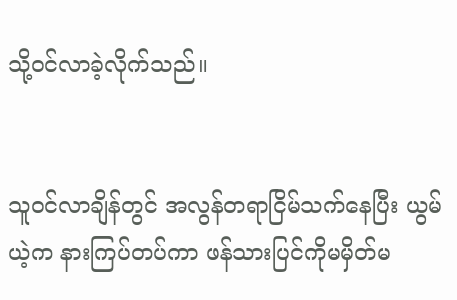သို့ဝင်လာခဲ့လိုက်သည်။


သူဝင်လာချိန်တွင် အလွန်တရာငြိမ်သက်နေပြီး ယွမ်ယဲ့က နားကြပ်တပ်ကာ ဖန်သားပြင်ကိုမမှိတ်မ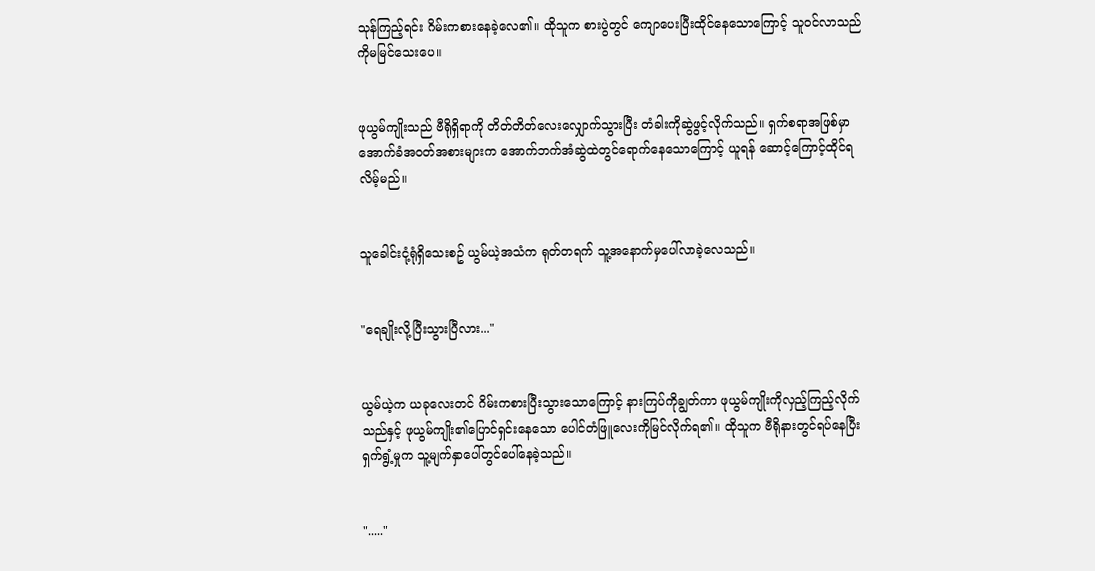သုန်ကြည့်ရင်း ဂိမ်းကစားနေခဲ့လေ၏။ ထိုသူက စားပွဲတွင် ကျောပေးပြီးထိုင်နေသောကြောင့် သူဝင်လာသည်ကိုမမြင်သေးပေ။


ဖုယွမ်ကျိုးသည် ဗီရိုရှိရာကို တိတ်တိတ်လေးလျှောက်သွားပြီး တံခါးကိုဆွဲဖွင့်လိုက်သည်။ ရှက်စရာအဖြစ်မှာ အောက်ခံအဝတ်အစားများက အောက်ဘက်အံဆွဲထဲတွင်ရောက်နေသောကြောင့် ယူရန် ဆောင့်ကြောင့်ထိုင်ရလိမ့်မည်။


သူခေါင်းငုံ့ရုံရှိသေးစဥ် ယွမ်ယဲ့အသံက ရုတ်တရက် သူ့အနောက်မှပေါ်လာခဲ့လေသည်။


"ရေချိုးလို့ပြီးသွားပြီလား..."


ယွမ်ယဲ့က ယခုလေးတင် ဂိမ်းကစားပြီးသွားသောကြောင့် နားကြပ်ကိုချွတ်ကာ ဖုယွမ်ကျိုးကိုလှည့်ကြည့်လိုက်သည်နှင့် ဖုယွမ်ကျိုး၏ပြောင်ရှင်းနေသော ပေါင်တံဖြူလေးကိုမြင်လိုက်ရ၏။ ထိုသူက ဗီရိုနားတွင်ရပ်နေပြီး ရှက်ရွံ့မှုက သူ့မျက်နှာပေါ်တွင်ပေါ်နေခဲ့သည်။


"....."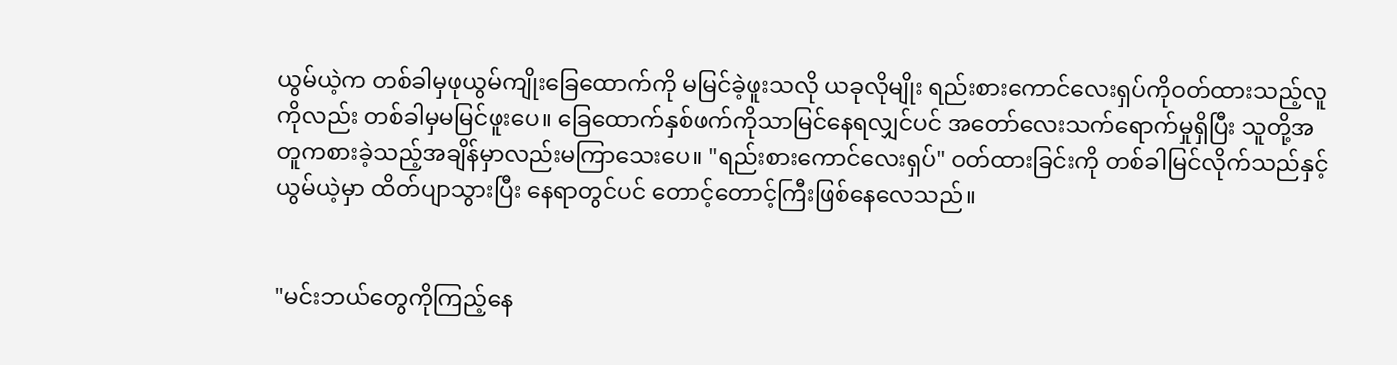ယွမ်ယဲ့က တစ်ခါမှဖုယွမ်ကျိုးခြေထောက်ကို မမြင်ခဲ့ဖူးသလို ယခုလိုမျိုး ရည်းစားကောင်လေးရှပ်ကိုဝတ်ထားသည့်လူကိုလည်း တစ်ခါမှမမြင်ဖူးပေ။ ခြေထောက်နှစ်ဖက်ကိုသာမြင်နေရလျှင်ပင် အတော်လေးသက်ရောက်မှုရှိပြီး သူတို့အတူကစားခဲ့သည့်အချိန်မှာလည်းမကြာသေးပေ။ "ရည်းစားကောင်လေးရှပ်" ဝတ်ထားခြင်းကို တစ်ခါမြင်လိုက်သည်နှင့် ယွမ်ယဲ့မှာ ထိတ်ပျာသွားပြီး နေရာတွင်ပင် တောင့်တောင့်ကြီးဖြစ်နေလေသည်။


"မင်းဘယ်တွေကိုကြည့်နေ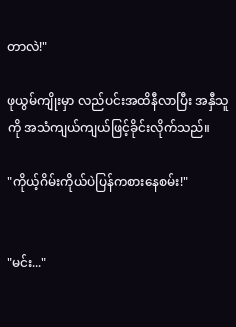တာလဲ!"

ဖုယွမ်ကျိုးမှာ လည်ပင်းအထိနီလာပြီး အနှီသူကို အသံကျယ်ကျယ်ဖြင့်ခိုင်းလိုက်သည်။

"ကိုယ့်ဂိမ်းကိုယ်ပဲပြန်ကစားနေစမ်း!"


"မင်း..."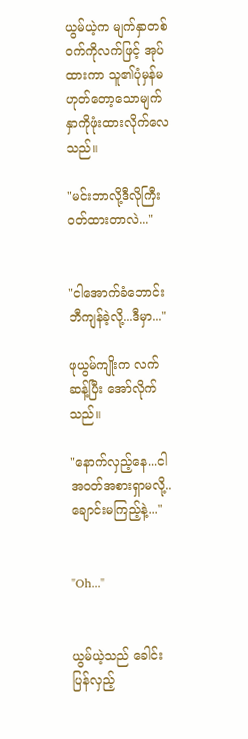ယွမ်ယဲ့က မျက်နှာတစ်ဝက်ကိုလက်ဖြင့် အုပ်ထားကာ သူ၏ပုံမှန်မဟုတ်တော့သောမျက်နှာကိုဖုံးထားလိုက်လေသည်။

"မင်းဘာလို့ဒီလိုကြီးဝတ်ထားတာလဲ..."


"ငါအောက်ခံဘောင်းဘီကျန်ခဲ့လို့...ဒီမှာ..."

ဖုယွမ်ကျိုးက လက်ဆန့်ပြီး အော်လိုက်သည်။

"နောက်လှည့်နေ...ငါအဝတ်အစားရှာမလို့..ချောင်းမကြည့်နဲ့..."


"Oh..."


ယွမ်ယဲ့သည် ခေါင်းပြန်လှည့်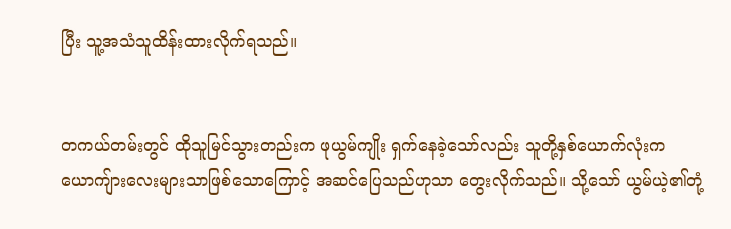ပြီး သူ့အသံသူထိန်းထားလိုက်ရသည်။


တကယ်တမ်းတွင် ထိုသူမြင်သွားတည်းက ဖုယွမ်ကျိုး ရှက်နေခဲ့သော်လည်း သူတို့နှစ်ယောက်လုံးက ယောကျ်ားလေးများသာဖြစ်သောကြောင့် အဆင်ပြေသည်ဟုသာ တွေးလိုက်သည်။ သို့သော် ယွမ်ယဲ့၏တုံ့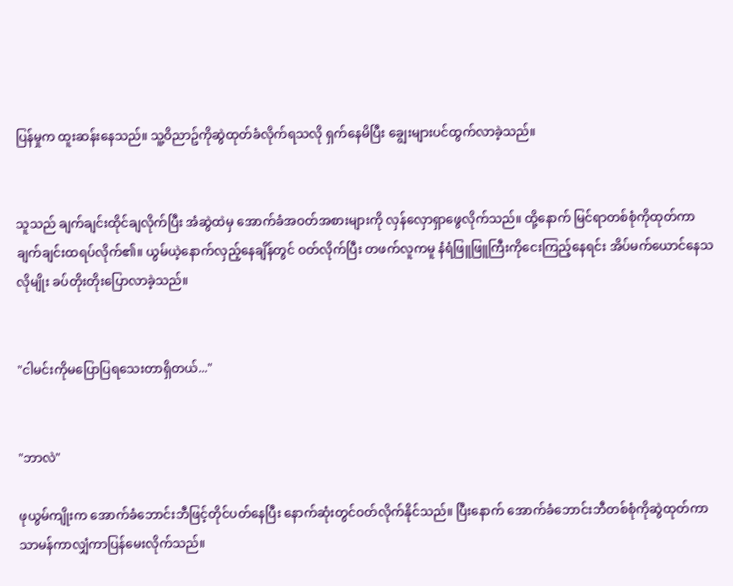ပြန်မှုက ထူးဆန်းနေသည်။ သူ့ဝိညာဥ်ကိုဆွဲထုတ်ခံလိုက်ရသလို ရှက်နေမိပြီး ချွေးများပင်ထွက်လာခဲ့သည်။


သူသည် ချက်ချင်းထိုင်ချလိုက်ပြီး အံဆွဲထဲမှ အောက်ခံအဝတ်အစားများကို လှန်လှောရှာဖွေလိုက်သည်။ ထို့နောက် မြင်ရာတစ်စုံကိုထုတ်ကာ ချက်ချင်းထရပ်လိုက်၏။ ယွမ်ယဲ့နောက်လှည့်နေချိန်တွင် ဝတ်လိုက်ပြီး တဖက်လူကမူ နံရံဖြူဖြူကြီးကိုငေးကြည့်နေရင်း အိပ်မက်ယောင်နေသလိုမျိုး ခပ်တိုးတိုးပြောလာခဲ့သည်။


"ငါမင်းကိုမပြောပြရသေးတာရှိတယ်..."


"ဘာလဲ"

ဖုယွမ်ကျိုးက အောက်ခံဘောင်းဘီဖြင့်တိုင်ပတ်နေပြီး နောက်ဆုံးတွင်ဝတ်လိုက်နိုင်သည်။ ပြီးနောက် အောက်ခံဘောင်းဘီတစ်စုံကိုဆွဲထုတ်ကာ သာမန်ကာလျှံကာပြန်မေးလိုက်သည်။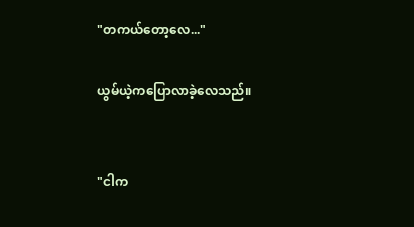"တကယ်တော့လေ..."

ယွမ်ယဲ့ကပြောလာခဲ့လေသည်။


"ငါက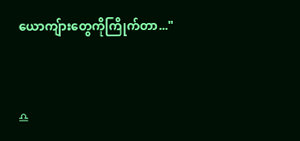ယောကျ်ားတွေကိုကြိုက်တာ..."


♎